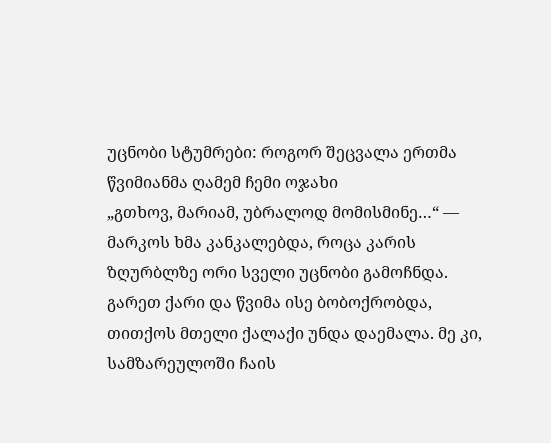უცნობი სტუმრები: როგორ შეცვალა ერთმა წვიმიანმა ღამემ ჩემი ოჯახი
„გთხოვ, მარიამ, უბრალოდ მომისმინე…“ — მარკოს ხმა კანკალებდა, როცა კარის ზღურბლზე ორი სველი უცნობი გამოჩნდა. გარეთ ქარი და წვიმა ისე ბობოქრობდა, თითქოს მთელი ქალაქი უნდა დაემალა. მე კი, სამზარეულოში ჩაის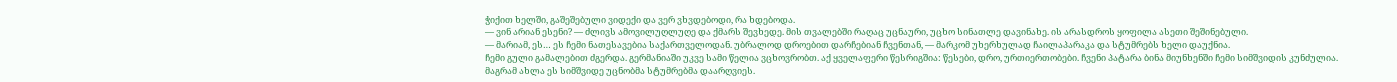ჭიქით ხელში, გაშეშებული ვიდექი და ვერ ვხვდებოდი, რა ხდებოდა.
— ვინ არიან ესენი? — ძლივს ამოვილუღლუღე და ქმარს შევხედე. მის თვალებში რაღაც უცნაური, უცხო სინათლე დავინახე. ის არასდროს ყოფილა ასეთი შეშინებული.
— მარიამ, ეს… ეს ჩემი ნათესავებია საქართველოდან. უბრალოდ დროებით დარჩებიან ჩვენთან, — მარკომ უხერხულად ჩაილაპარაკა და სტუმრებს ხელი დაუქნია.
ჩემი გული გამალებით ძგერდა. გერმანიაში უკვე სამი წელია ვცხოვრობთ. აქ ყველაფერი წესრიგშია: წესები, დრო, ურთიერთობები. ჩვენი პატარა ბინა მიუნხენში ჩემი სიმშვიდის კუნძულია. მაგრამ ახლა ეს სიმშვიდე უცნობმა სტუმრებმა დაარღვიეს.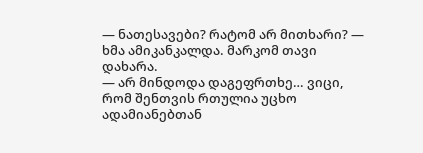— ნათესავები? რატომ არ მითხარი? — ხმა ამიკანკალდა. მარკომ თავი დახარა.
— არ მინდოდა დაგეფრთხე… ვიცი, რომ შენთვის რთულია უცხო ადამიანებთან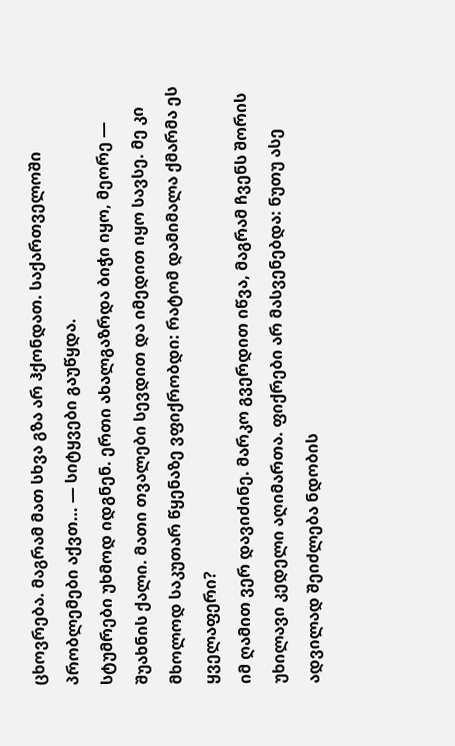ცხოვრება. მაგრამ მათ სხვა გზა არ ჰქონდათ. საქართველოში პრობლემები აქვთ… — სიტყვები გაუწყდა.
სტუმრები უხმოდ იდგნენ. ერთი ახალგაზრდა ბიჭი იყო, მეორე — შუახნის ქალი. მათი თვალები სევდით და იმედით იყო სავსე. მე კი მხოლოდ საკუთარ წყენაზე ვფიქრობდი: რატომ დამიმალა ქმარმა ეს ყველაფერი?
იმ ღამით ვერ დავიძინე. მარკო გვერდით იწვა, მაგრამ ჩვენს შორის უხილავი კედელი აღიმართა. ფიქრები არ მასვენებდა: ნუთუ ასე ადვილად შეიძლება ნდობის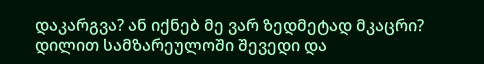დაკარგვა? ან იქნებ მე ვარ ზედმეტად მკაცრი?
დილით სამზარეულოში შევედი და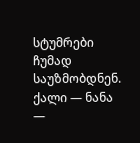სტუმრები ჩუმად საუზმობდნენ. ქალი — ნანა —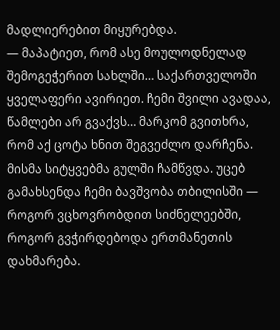მადლიერებით მიყურებდა.
— მაპატიეთ, რომ ასე მოულოდნელად შემოგეჭერით სახლში… საქართველოში ყველაფერი ავირიეთ. ჩემი შვილი ავადაა, წამლები არ გვაქვს… მარკომ გვითხრა, რომ აქ ცოტა ხნით შეგვეძლო დარჩენა.
მისმა სიტყვებმა გულში ჩამწვდა. უცებ გამახსენდა ჩემი ბავშვობა თბილისში — როგორ ვცხოვრობდით სიძნელეებში, როგორ გვჭირდებოდა ერთმანეთის დახმარება.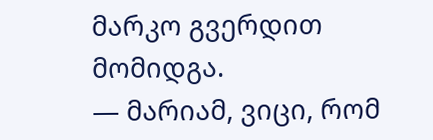მარკო გვერდით მომიდგა.
— მარიამ, ვიცი, რომ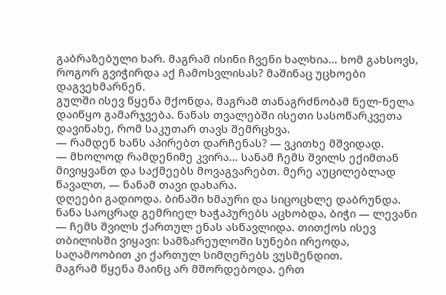გაბრაზებული ხარ. მაგრამ ისინი ჩვენი ხალხია… ხომ გახსოვს, როგორ გვიჭირდა აქ ჩამოსვლისას? მაშინაც უცხოები დაგვეხმარნენ.
გულში ისევ წყენა მქონდა, მაგრამ თანაგრძნობამ ნელ-ნელა დაიწყო გამარჯვება. ნანას თვალებში ისეთი სასოწარკვეთა დავინახე, რომ საკუთარ თავს შემრცხვა.
— რამდენ ხანს აპირებთ დარჩენას? — ვკითხე მშვიდად.
— მხოლოდ რამდენიმე კვირა… სანამ ჩემს შვილს ექიმთან მივიყვანთ და საქმეებს მოვაგვარებთ. მერე აუცილებლად წავალთ, — ნანამ თავი დახარა.
დღეები გადიოდა. ბინაში ხმაური და სიცოცხლე დაბრუნდა. ნანა საოცრად გემრიელ ხაჭაპურებს აცხობდა, ბიჭი — ლევანი — ჩემს შვილს ქართულ ენას ასწავლიდა. თითქოს ისევ თბილისში ვიყავი: სამზარეულოში სუნები ირეოდა, საღამოობით კი ქართულ სიმღერებს ვუსმენდით.
მაგრამ წყენა მაინც არ მშორდებოდა. ერთ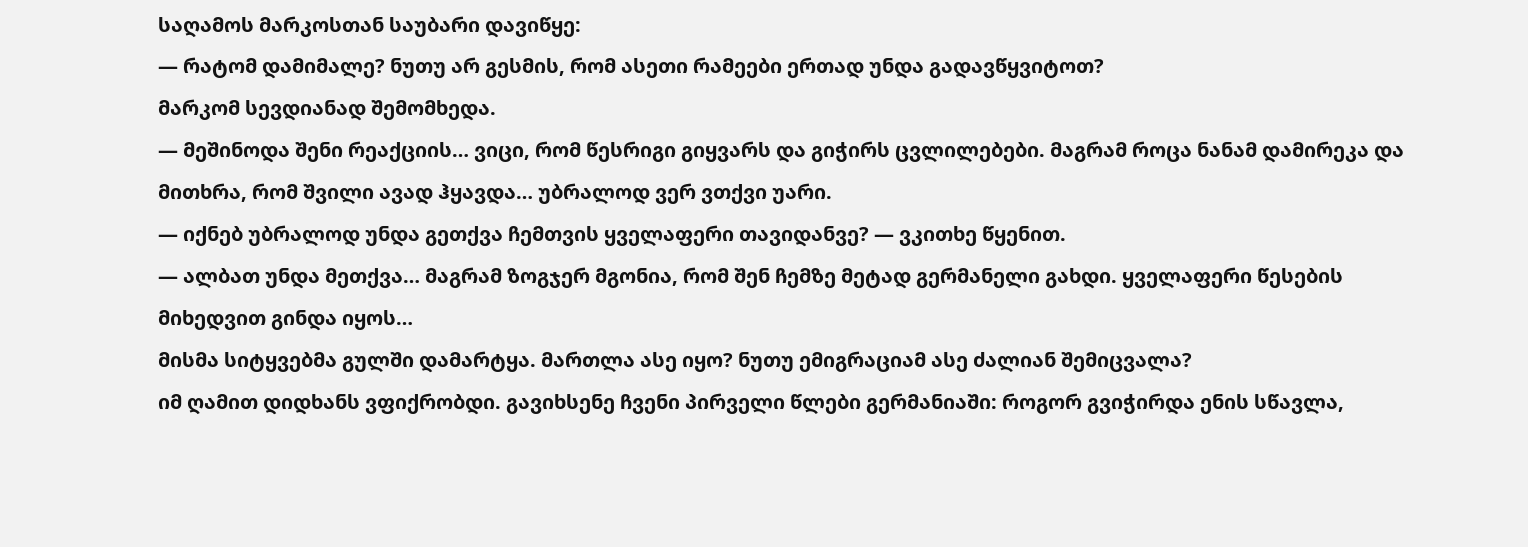საღამოს მარკოსთან საუბარი დავიწყე:
— რატომ დამიმალე? ნუთუ არ გესმის, რომ ასეთი რამეები ერთად უნდა გადავწყვიტოთ?
მარკომ სევდიანად შემომხედა.
— მეშინოდა შენი რეაქციის… ვიცი, რომ წესრიგი გიყვარს და გიჭირს ცვლილებები. მაგრამ როცა ნანამ დამირეკა და მითხრა, რომ შვილი ავად ჰყავდა… უბრალოდ ვერ ვთქვი უარი.
— იქნებ უბრალოდ უნდა გეთქვა ჩემთვის ყველაფერი თავიდანვე? — ვკითხე წყენით.
— ალბათ უნდა მეთქვა… მაგრამ ზოგჯერ მგონია, რომ შენ ჩემზე მეტად გერმანელი გახდი. ყველაფერი წესების მიხედვით გინდა იყოს…
მისმა სიტყვებმა გულში დამარტყა. მართლა ასე იყო? ნუთუ ემიგრაციამ ასე ძალიან შემიცვალა?
იმ ღამით დიდხანს ვფიქრობდი. გავიხსენე ჩვენი პირველი წლები გერმანიაში: როგორ გვიჭირდა ენის სწავლა,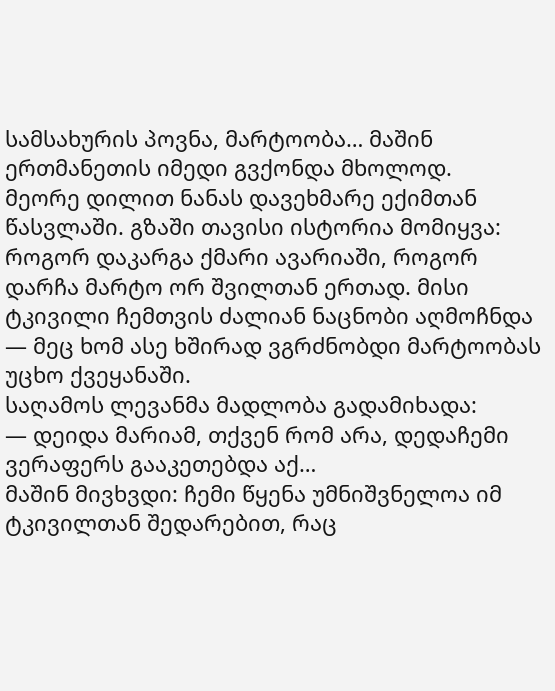სამსახურის პოვნა, მარტოობა… მაშინ ერთმანეთის იმედი გვქონდა მხოლოდ.
მეორე დილით ნანას დავეხმარე ექიმთან წასვლაში. გზაში თავისი ისტორია მომიყვა: როგორ დაკარგა ქმარი ავარიაში, როგორ დარჩა მარტო ორ შვილთან ერთად. მისი ტკივილი ჩემთვის ძალიან ნაცნობი აღმოჩნდა — მეც ხომ ასე ხშირად ვგრძნობდი მარტოობას უცხო ქვეყანაში.
საღამოს ლევანმა მადლობა გადამიხადა:
— დეიდა მარიამ, თქვენ რომ არა, დედაჩემი ვერაფერს გააკეთებდა აქ…
მაშინ მივხვდი: ჩემი წყენა უმნიშვნელოა იმ ტკივილთან შედარებით, რაც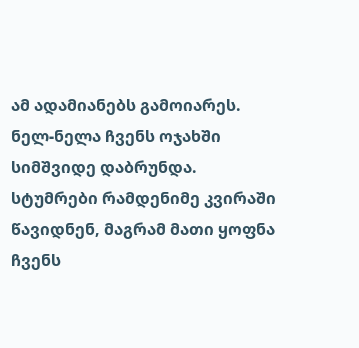ამ ადამიანებს გამოიარეს.
ნელ-ნელა ჩვენს ოჯახში სიმშვიდე დაბრუნდა. სტუმრები რამდენიმე კვირაში წავიდნენ, მაგრამ მათი ყოფნა ჩვენს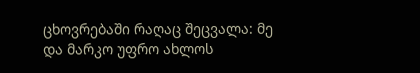ცხოვრებაში რაღაც შეცვალა: მე და მარკო უფრო ახლოს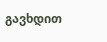გავხდით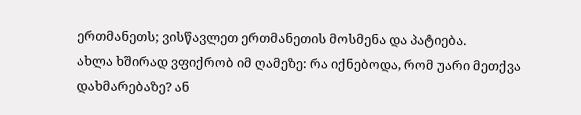ერთმანეთს; ვისწავლეთ ერთმანეთის მოსმენა და პატიება.
ახლა ხშირად ვფიქრობ იმ ღამეზე: რა იქნებოდა, რომ უარი მეთქვა დახმარებაზე? ან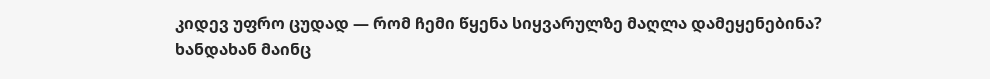კიდევ უფრო ცუდად — რომ ჩემი წყენა სიყვარულზე მაღლა დამეყენებინა?
ხანდახან მაინც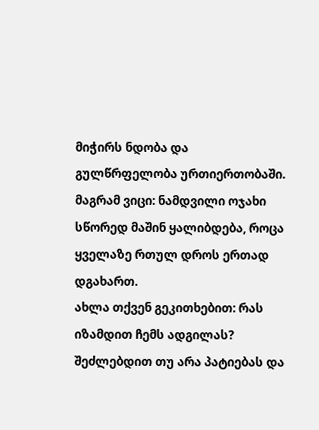მიჭირს ნდობა და გულწრფელობა ურთიერთობაში. მაგრამ ვიცი: ნამდვილი ოჯახი სწორედ მაშინ ყალიბდება, როცა ყველაზე რთულ დროს ერთად დგახართ.
ახლა თქვენ გეკითხებით: რას იზამდით ჩემს ადგილას? შეძლებდით თუ არა პატიებას და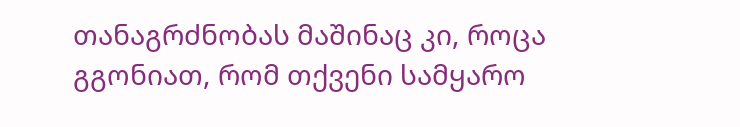თანაგრძნობას მაშინაც კი, როცა გგონიათ, რომ თქვენი სამყარო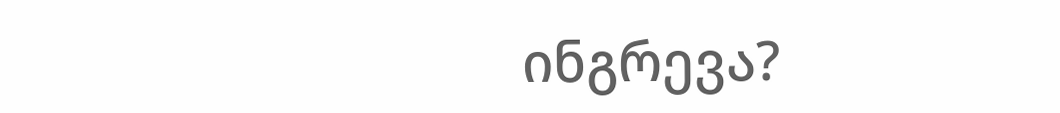ინგრევა?